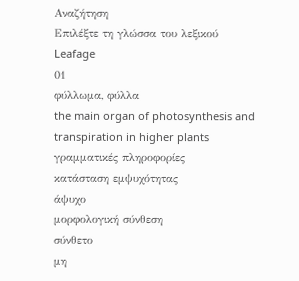Αναζήτηση
Επιλέξτε τη γλώσσα του λεξικού
Leafage
01
φύλλωμα, φύλλα
the main organ of photosynthesis and transpiration in higher plants
γραμματικές πληροφορίες
κατάσταση εμψυχότητας
άψυχο
μορφολογική σύνθεση
σύνθετο
μη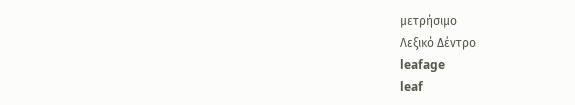μετρήσιμο
Λεξικό Δέντρο
leafage
leaf